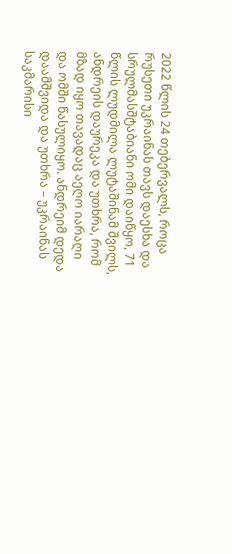2022 წლის 24 თებერვალს, როცა რუსეთი უკრაინას თავს დაესხა და სრულმასშტაბიანი ომი დაიწყო, 71 წლის ლუდმილა ლუტაშინამ შვილს, ანდრეის დაურეკა და უთხრა, რომ მზად იყო თავადაც აეღო იარაღი და ომში წასულიყო. ანდრეიმ დედა დაამშვიდა და უთხრა – უკრაინას საკმარისი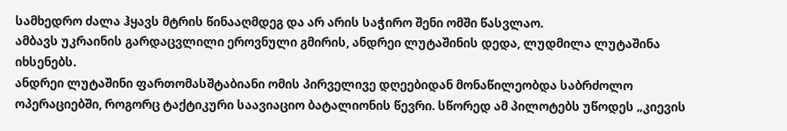სამხედრო ძალა ჰყავს მტრის წინააღმდეგ და არ არის საჭირო შენი ომში წასვლაო.
ამბავს უკრაინის გარდაცვლილი ეროვნული გმირის, ანდრეი ლუტაშინის დედა, ლუდმილა ლუტაშინა იხსენებს.
ანდრეი ლუტაშინი ფართომასშტაბიანი ომის პირველივე დღეებიდან მონაწილეობდა საბრძოლო ოპერაციებში, როგორც ტაქტიკური საავიაციო ბატალიონის წევრი. სწორედ ამ პილოტებს უწოდეს „კიევის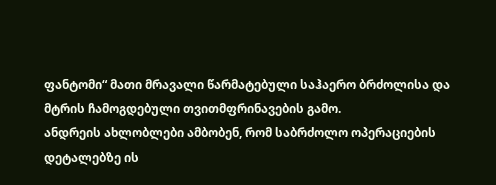ფანტომი“ მათი მრავალი წარმატებული საჰაერო ბრძოლისა და მტრის ჩამოგდებული თვითმფრინავების გამო.
ანდრეის ახლობლები ამბობენ, რომ საბრძოლო ოპერაციების დეტალებზე ის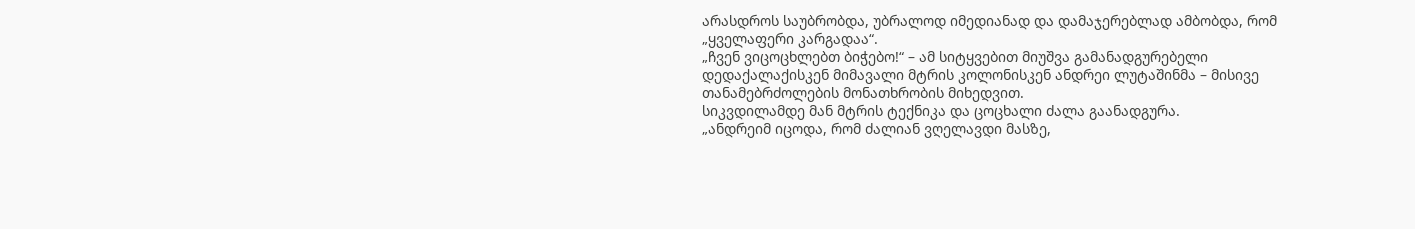არასდროს საუბრობდა, უბრალოდ იმედიანად და დამაჯერებლად ამბობდა, რომ „ყველაფერი კარგადაა“.
„ჩვენ ვიცოცხლებთ ბიჭებო!“ – ამ სიტყვებით მიუშვა გამანადგურებელი დედაქალაქისკენ მიმავალი მტრის კოლონისკენ ანდრეი ლუტაშინმა – მისივე თანამებრძოლების მონათხრობის მიხედვით.
სიკვდილამდე მან მტრის ტექნიკა და ცოცხალი ძალა გაანადგურა.
„ანდრეიმ იცოდა, რომ ძალიან ვღელავდი მასზე,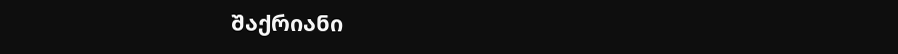შაქრიანი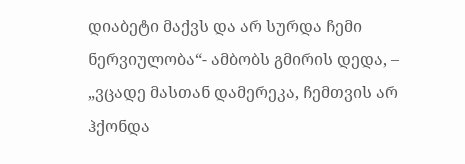დიაბეტი მაქვს და არ სურდა ჩემი ნერვიულობა“- ამბობს გმირის დედა, – „ვცადე მასთან დამერეკა, ჩემთვის არ ჰქონდა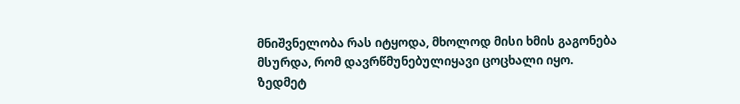მნიშვნელობა რას იტყოდა, მხოლოდ მისი ხმის გაგონება მსურდა, რომ დავრწმუნებულიყავი ცოცხალი იყო.
ზედმეტ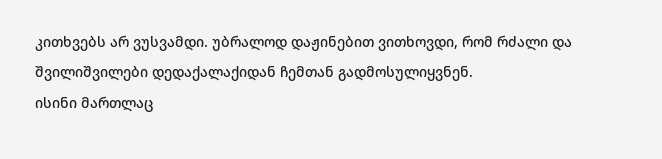კითხვებს არ ვუსვამდი. უბრალოდ დაჟინებით ვითხოვდი, რომ რძალი და შვილიშვილები დედაქალაქიდან ჩემთან გადმოსულიყვნენ.
ისინი მართლაც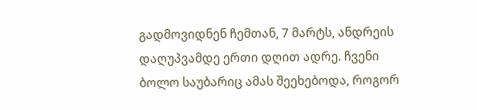გადმოვიდნენ ჩემთან, 7 მარტს, ანდრეის დაღუპვამდე ერთი დღით ადრე. ჩვენი ბოლო საუბარიც ამას შეეხებოდა, როგორ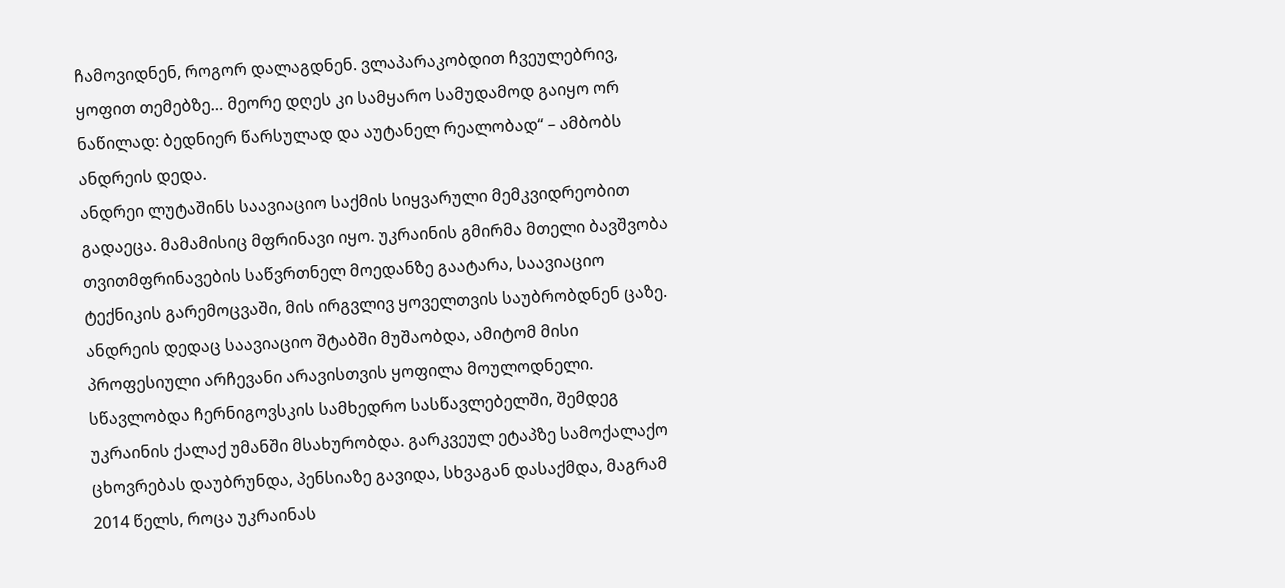ჩამოვიდნენ, როგორ დალაგდნენ. ვლაპარაკობდით ჩვეულებრივ, ყოფით თემებზე… მეორე დღეს კი სამყარო სამუდამოდ გაიყო ორ ნაწილად: ბედნიერ წარსულად და აუტანელ რეალობად“ – ამბობს ანდრეის დედა.
ანდრეი ლუტაშინს საავიაციო საქმის სიყვარული მემკვიდრეობით გადაეცა. მამამისიც მფრინავი იყო. უკრაინის გმირმა მთელი ბავშვობა თვითმფრინავების საწვრთნელ მოედანზე გაატარა, საავიაციო ტექნიკის გარემოცვაში, მის ირგვლივ ყოველთვის საუბრობდნენ ცაზე.
ანდრეის დედაც საავიაციო შტაბში მუშაობდა, ამიტომ მისი პროფესიული არჩევანი არავისთვის ყოფილა მოულოდნელი.
სწავლობდა ჩერნიგოვსკის სამხედრო სასწავლებელში, შემდეგ უკრაინის ქალაქ უმანში მსახურობდა. გარკვეულ ეტაპზე სამოქალაქო ცხოვრებას დაუბრუნდა, პენსიაზე გავიდა, სხვაგან დასაქმდა, მაგრამ 2014 წელს, როცა უკრაინას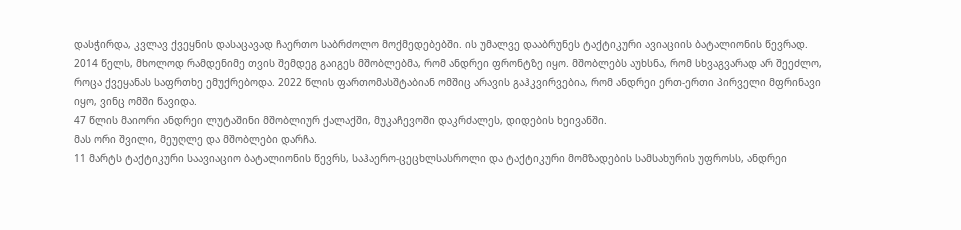დასჭირდა, კვლავ ქვეყნის დასაცავად ჩაერთო საბრძოლო მოქმედებებში. ის უმალვე დააბრუნეს ტაქტიკური ავიაციის ბატალიონის წევრად.
2014 წელს, მხოლოდ რამდენიმე თვის შემდეგ გაიგეს მშობლებმა, რომ ანდრეი ფრონტზე იყო. მშობლებს აუხსნა, რომ სხვაგვარად არ შეეძლო, როცა ქვეყანას საფრთხე ემუქრებოდა. 2022 წლის ფართომასშტაბიან ომშიც არავის გაჰკვირვებია, რომ ანდრეი ერთ-ერთი პირველი მფრინავი იყო, ვინც ომში წავიდა.
47 წლის მაიორი ანდრეი ლუტაშინი მშობლიურ ქალაქში, მუკაჩევოში დაკრძალეს, დიდების ხეივანში.
მას ორი შვილი, მეუღლე და მშობლები დარჩა.
11 მარტს ტაქტიკური საავიაციო ბატალიონის წევრს, საჰაერო-ცეცხლსასროლი და ტაქტიკური მომზადების სამსახურის უფროსს, ანდრეი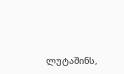ლუტაშინს,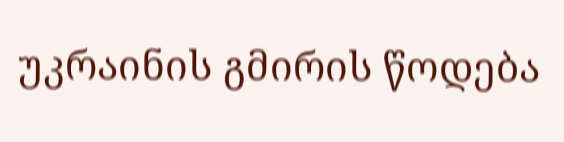უკრაინის გმირის წოდება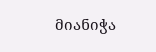მიანიჭა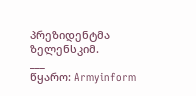პრეზიდენტმა ზელენსკიმ.
___
წყარო: Armyinform